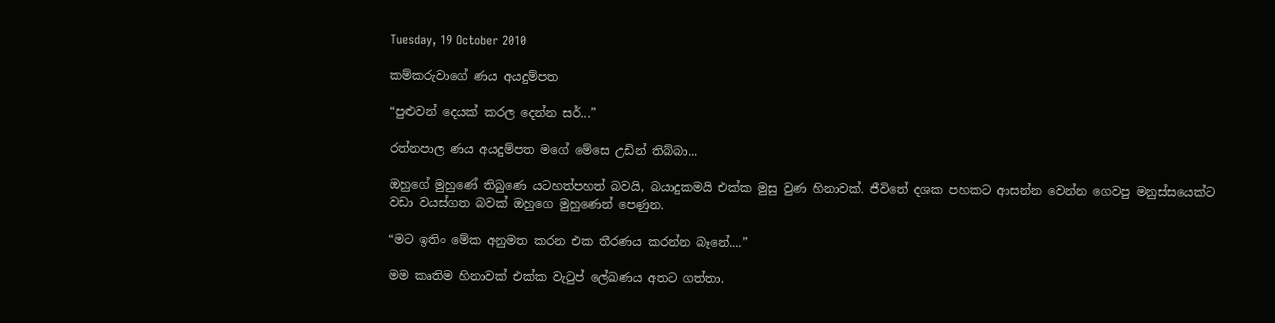Tuesday, 19 October 2010

කම්කරුවාගේ ණය අයදුම්පත

“පුළුවන් දෙයක් කරල දෙන්න සර්...”

රත්නපාල ණය අයදුම්පත මගේ මේසෙ උඩින් තිබ්බා...

ඔහුගේ මුහුණේ තිබුණෙ යටහත්පහත් බවයි, බයාදුකමයි එක්ක මුසු වුණ හිනාවක්. ජීවිතේ දශක පහකට ආසන්න වෙන්න ගෙවපු මනුස්සයෙක්ට වඩා වයස්ගත බවක් ඔහුගෙ මුහුණෙන් පෙණුන.

“මට ඉතිං ‍මේක අනුමත කරන එක තීරණය කරන්න බෑනේ....”

මම කෘතිම හිනාවක් එක්ක වැටුප් ලේඛණය අතට ගත්තා.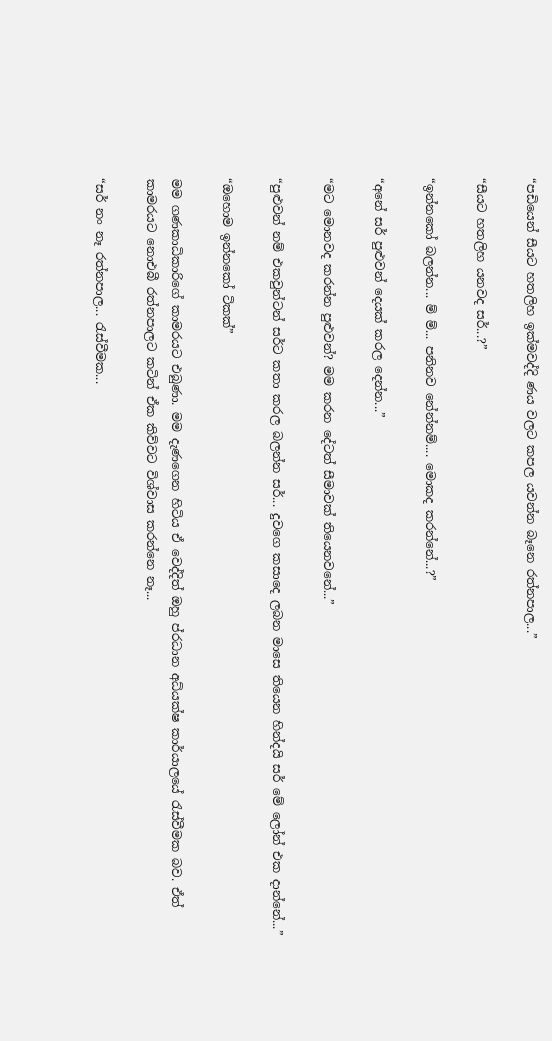“පඩියෙන් සීයට හතලිහ ඉක්මවද්දි ණය වලට කපල යවන්න බෑනෙ රත්නපාල...”

“සීයට හතලිහ යනවද සර්...?”

“ඉන්නකෝ බලන්න... ම් ම්... පනිනව නේන්නම්.... මොකද කරන්නේ...?”

“අනේ සර් පුළුවන් දෙයක් කරල දෙන්න...”

“මට මොනවද කරන්න පුළුවන්? මම කරන දේටත් සීමාවක් තියෙනවනේ...”

“පුළුවන් නම් එකවුන්ටන් සර්ට කතා කරල බලන්න සර්... දුවගෙ කසාදෙ ලබන මාසෙ තියෙන හින්දයි සර් මේ ලෝන් එක දාන්නේ...”

“ඔහොම ඉන්නකෝ ටිකක්”

මම ගණකාධිකාරිගේ කාමරයට එබුණා. මම දැණගෙන හිටිය ඒ වෙද්දිත් ඔහු ප්රධාන අධ්යක්ෂ කාර්යාලයේ රැස්වීමක බව. ඒත් කාමරයට නොඑබී රත්නපාලට කටින් ඒක කිව්වට විශ්වාස කරන්නෙ නෑ...

“සර් නං නෑ රත්නපාල... රැස්වීමක...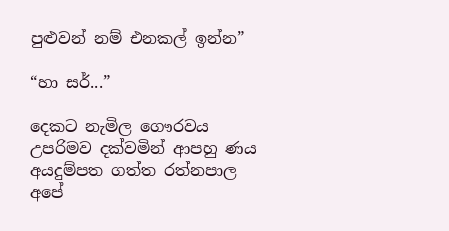පුළුවන් නම් එනකල් ඉන්න”

“හා සර්...”

දෙකට නැමිල ගෞරවය උපරිමව දක්වමින් ආපහු ණය අයදුම්පත ගත්ත රත්නපාල අපේ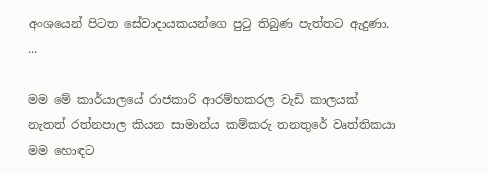අංශයෙන් පිටත සේවාදායකයන්ගෙ පුටු තිබුණ පැත්තට ඇදුණා.
...

මම මේ කාර්යාලයේ රාජකාරි ආරම්භකරල වැඩි කාලයක් නැතත් රත්නපාල කියන සාමාන්ය කම්කරු තනතුරේ වෘත්තිකයා මම හොඳට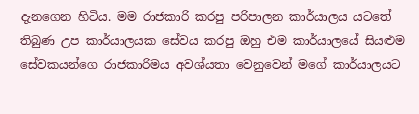දැනගෙන හිටිය. මම රාජකාරි කරපු පරිපාලන කාර්යාලය යටතේ තිබුණ උප කාර්යාලයක සේවය කරපු ඔහු එම කාර්යාලයේ සියළුම සේවකයන්ගෙ රාජකාරිමය අවශ්යතා වෙනුවෙන් මගේ කාර්යාලයට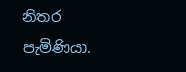නිතර පැමිණියා.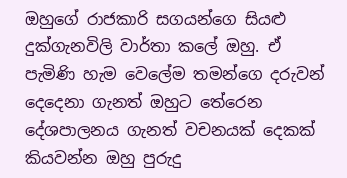ඔහුගේ රාජකාරි සගයන්ගෙ සියළු දුක්ගැනවිලි වාර්තා කලේ ඔහු. ඒ පැමිණි හැම වෙලේම තමන්ගෙ දරුවන් දෙදෙනා ගැනත් ඔහුට තේරෙන දේශපාලනය ගැනත් වචනයක් දෙකක් කියවන්න ඔහු පුරුදු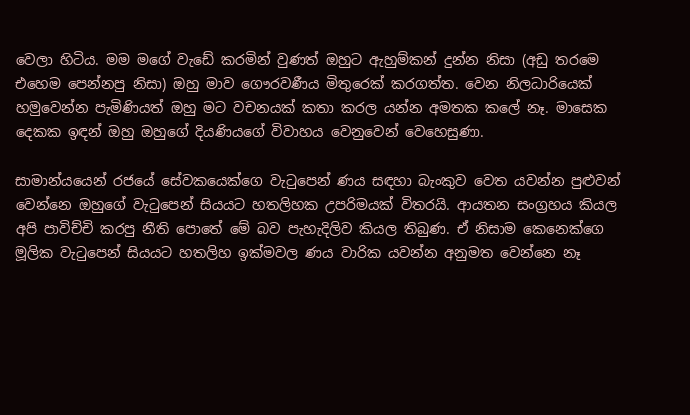වෙලා හිටිය. මම මගේ වැඩේ කරමින් වුණත් ඔහුට ඇහුම්කන් දුන්න නිසා (අඩු තරමෙ එහෙම පෙන්නපු නිසා) ඔහු ‍මාව ගෞරවණීය මිතුරෙක් කරගත්ත. වෙන නිලධාරියෙක් හමුවෙන්න පැමිණියත් ඔහු මට වචනයක් කතා කරල යන්න අමතක කලේ නෑ. මාසෙක දෙකක ඉඳන් ඔහු ඔහුගේ දියණියගේ විවාහය වෙනුවෙන් වෙහෙසුණා.

සාමාන්යයෙන් රජයේ සේවකයෙක්ගෙ වැටුපෙන් ණය සඳහා බැංකුව වෙත යවන්න පුළුවන් වෙන්නෙ ඔහුගේ වැටුපෙන් සියයට හතලිහක උපරිමයක් විතරයි. ආයතන සංග්‍රහය කියල අපි පාවිච්චි කරපු නීති පොතේ මේ බව පැහැදිලිව කියල තිබුණ. ඒ නිසාම කෙනෙක්ගෙ මූලික වැටුපෙන් සියයට හතලිහ ඉක්මවල ණය වාරික යවන්න අනුමත වෙන්නෙ නෑ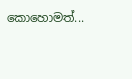කොහොමත්...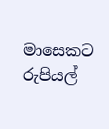මාසෙකට රුපියල්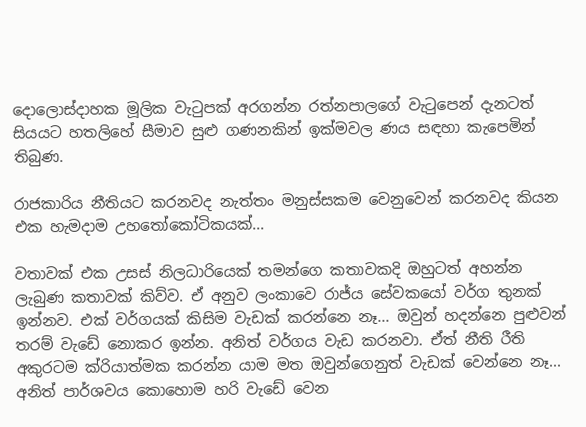දොලොස්දාහක මූලික වැටුපක් අරගන්න රත්නපාලගේ වැටුපෙන් දැනටත් සියයට හතලිහේ සීමාව සුළු ගණනකින් ඉක්මවල ණය සඳහා කැපෙමින් තිබුණ.

රාජකාරිය නීතියට කරනවද නැත්තං මනුස්සකම වෙනුවෙන් කරනවද කියන එක හැමදාම උහතෝකෝටිකයක්...

වතාවක් එක උසස් නිලධාරියෙක් තමන්ගෙ කතාවකදි ඔහුටත් අහන්න ලැබුණ කතාවක් කිව්ව. ඒ අනුව ලංකාවෙ රාජ්ය සේවකයෝ වර්ග තුනක් ඉන්නව. එක් වර්ගයක් කිසිම වැඩක් කරන්නෙ නෑ... ඔවුන් හදන්නෙ පුළුවන් තරම් වැඩේ නොකර ඉන්න. අනිත් වර්ගය වැඩ කරනවා. ඒත් නීති රීති අකුරටම ක්රියාත්මක කරන්න යාම මත ඔවුන්ගෙනුත් වැඩක් වෙන්නෙ නෑ... අනිත් පාර්ශවය කොහොම හරි වැඩේ වෙන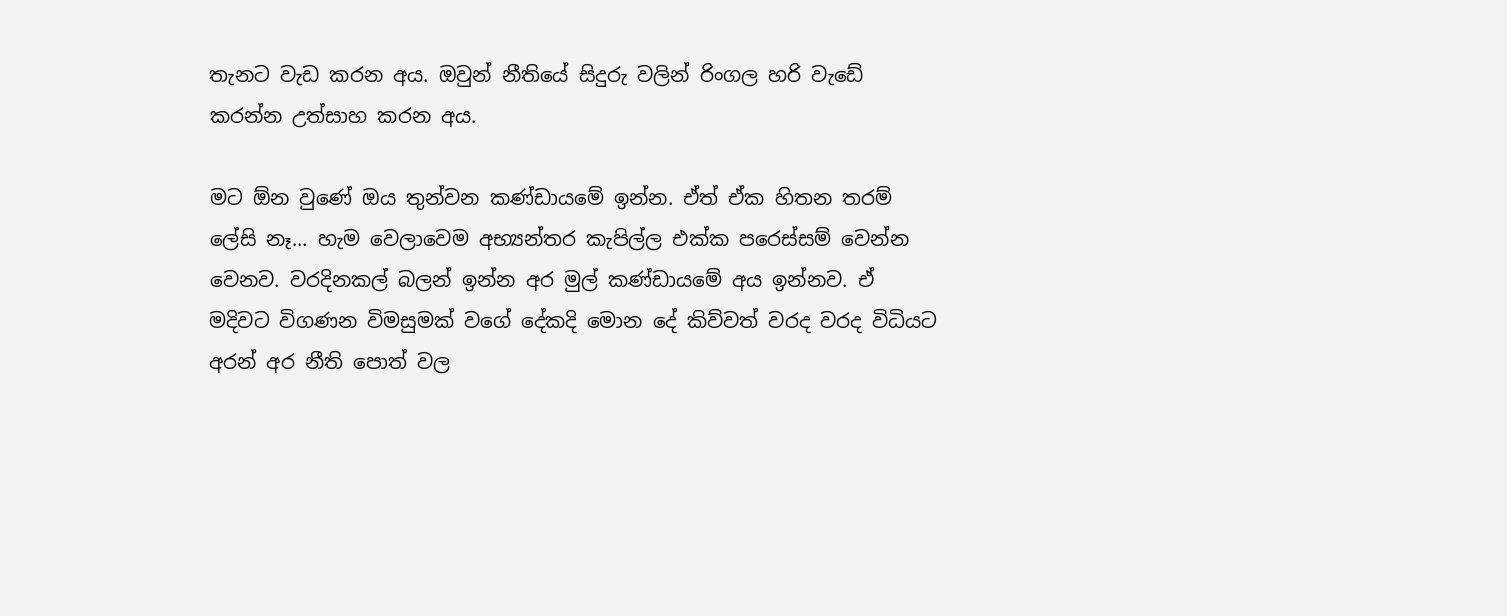තැනට වැඩ කරන අය. ඔවුන් නීතියේ සිදුරු වලින් රිංගල හරි වැඩේ කරන්න උත්සාහ කරන අය.

මට ඕන වුණේ ඔය තුන්වන කණ්ඩායමේ ඉන්න. ඒත් ඒක හිතන තරම් ලේසි නෑ... හැම වෙලාවෙම අභ්‍යන්තර කැපිල්ල එක්ක පරෙස්සම් වෙන්න වෙනව. වරදිනකල් බලන් ඉන්න අර මුල් කණ්ඩායමේ අය ඉන්නව. ඒ මදිවට විගණන විමසුමක් වගේ දේකදි මොන දේ කිව්වත් වරද වරද විධියට අරන් අර නීති පොත් වල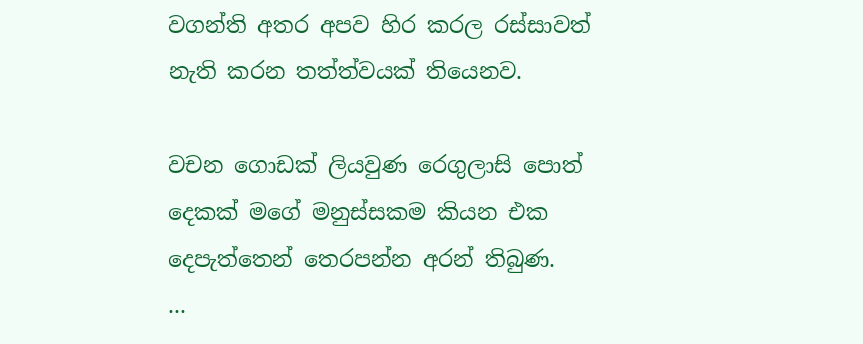වගන්ති අතර අපව හිර කරල රස්සාවත් නැති කරන තත්ත්වයක් තියෙනව.

වචන ගොඩක් ලියවුණ රෙගුලාසි පොත් දෙකක් මගේ මනුස්සකම කියන එක දෙපැත්තෙන් තෙරපන්න අරන් තිබුණ.
...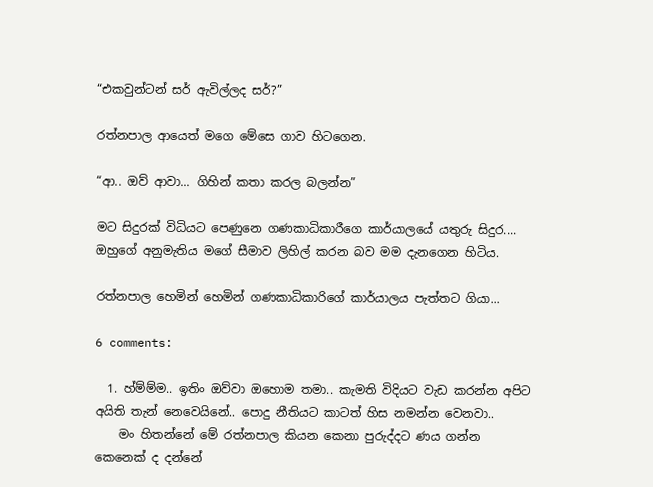“එකවුන්ටන් සර් ඇවිල්ලද සර්?”

රත්නපාල ආයෙත් මගෙ මේසෙ ගාව හිටගෙන.

“ආ.. ඔව් ආවා... ගිහින් කතා කරල බලන්න”

මට සිදුරක් විධියට පෙණුනෙ ගණකාධිකාරීගෙ කාර්යාලයේ යතුරු සිදුර.... ඔහුගේ අනුමැතිය මගේ සීමාව ලිහිල් කරන බව මම දැනගෙන හිටිය.

රත්නපාල හෙමින් හෙමින් ගණකාධිකාරිගේ කාර්යාලය පැත්තට ගියා...

6 comments:

  1. හ්ම්ම්ම.. ඉතිං ‍ඔව්වා ඔහොම තමා.. කැමති විදියට වැඩ කරන්න අපිට අයිති තැන් නෙවෙයිනේ.. පොදු නීතියට කාටත් හිස නමන්න වෙනවා..
    මං හිතන්නේ මේ රත්නපාල කියන කෙනා පුරුද්දට ණය ගන්න කෙනෙක් ද දන්නේ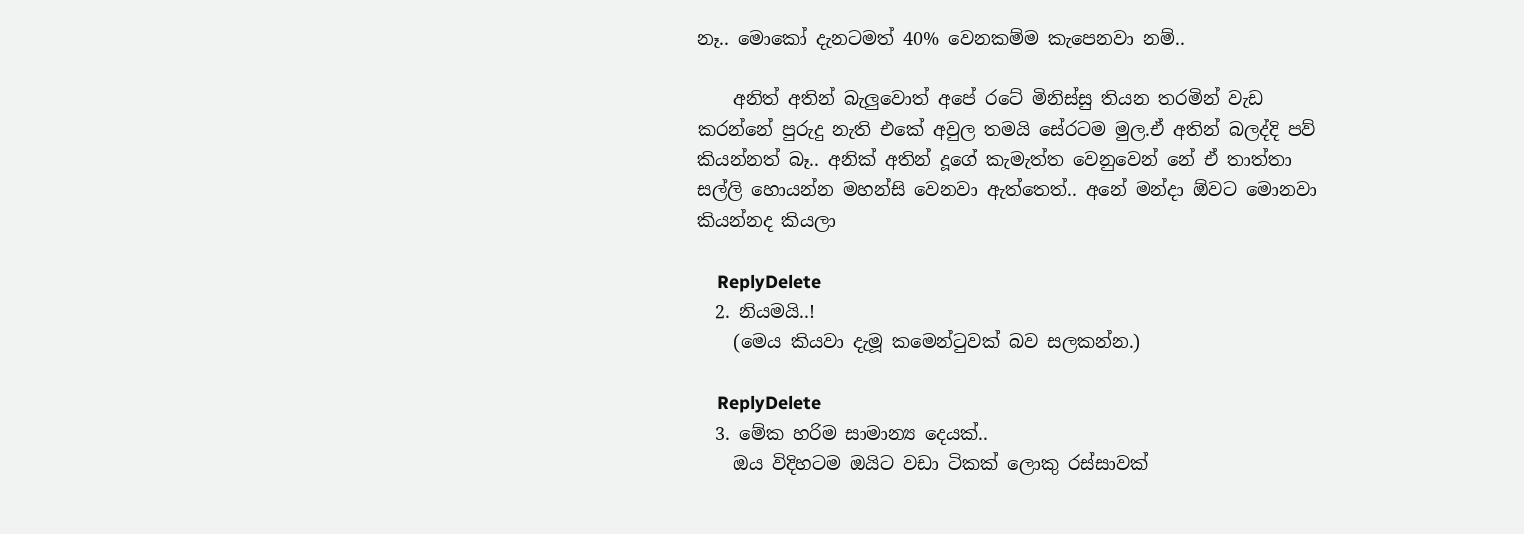නෑ.. මොකෝ දැනටමත් 40% වෙනකම්ම කැපෙනවා නම්..

    අනිත් අතින් බැලුවොත් අපේ රටේ මිනිස්සු තියන තරමින් වැඩ කරන්නේ පුරුදු නැති එකේ අවුල තමයි සේරටම මුල.ඒ අතින් බලද්දි පව් කියන්නත් බෑ.. අනික්‍‍ අතින් දූ‍ගේ කැමැත්ත වෙනුවෙන් නේ ඒ තාත්තා සල්ලි හොයන්න මහන්සි වෙනවා ඇත්තෙත්.. අනේ මන්දා ඕවට මොනවා කියන්නද කියලා

    ReplyDelete
  2. නියමයි..!
    (මෙය කියවා දැමූ කමෙන්ටුවක් බව සලකන්න.)

    ReplyDelete
  3. මේක හරිම සාමාන්‍ය දෙයක්..
    ඔය විදිහටම ඔයිට වඩා ටිකක් ලොකු රස්සාවක්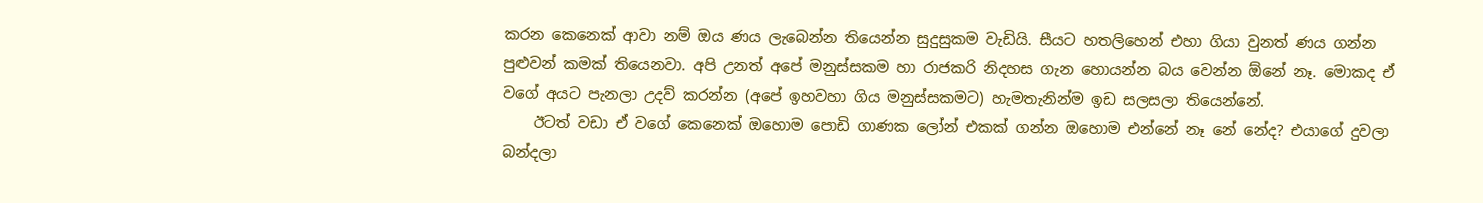කරන කෙනෙක් ආවා නම් ඔය ණය ලැබෙන්න තියෙන්න සුදුසුකම වැඩියි. සීයට හතලිහෙන් එහා ගියා වුනත් ණය ගන්න පුළුවන් කමක් තියෙනවා. අපි උනත් අපේ මනුස්සකම හා රාජකරි නිදහස ගැන හොයන්න බය වෙන්න ඕනේ නෑ. මොකද ඒ වගේ අයට පැනලා උදව් කරන්න (අපේ ඉහවහා ගිය මනුස්සකමට) හැමතැනින්ම ඉඩ සලසලා තියෙන්නේ.
    ඊටත් වඩා ඒ වගේ කෙනෙක් ඔහොම පොඩි ගාණක ලෝන් එකක් ගන්න ඔහොම එන්නේ නෑ නේ නේද? එයාගේ දුවලා බන්දලා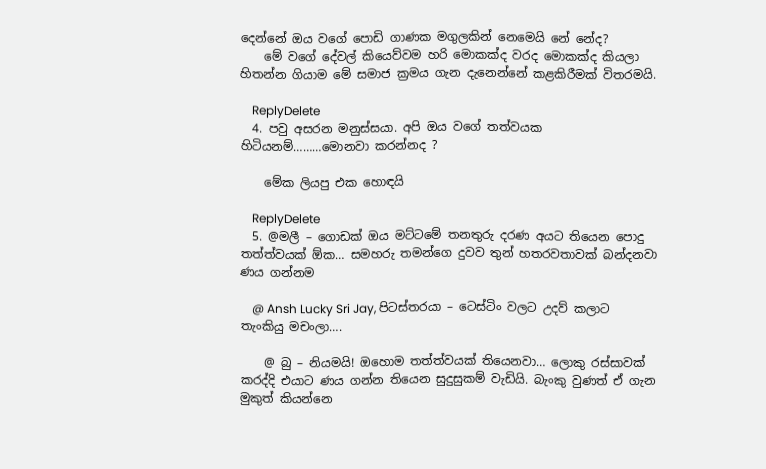දෙන්නේ ඔය වගේ පොඩි ගාණක මගුලකින් නෙමෙයි නේ නේද?
    මේ වගේ දේවල් කියෙව්වම හරි මොකක්ද වරද මොකක්ද කියලා හිතන්න ගියාම මේ සමාජ ක්‍රමය ගැන දැනෙන්නේ කළකිරීමක් විතරමයි.

    ReplyDelete
  4. පවු අසරන මනුස්සයා. අපි ඔය වගේ තත්වයක හිටියනම්………මොනවා කරන්නද ?

    මේක ලියපු එක හොඳයි

    ReplyDelete
  5. @මලී – ගොඩක් ඔය මට්ටමේ තනතුරු දරණ අයට තියෙන පොදු තත්ත්වයක් ඕක… සමහරු තමන්ගෙ දුවව තුන් හතරවතාවක් බන්දනවා ණය ගන්නම

    @ Ansh Lucky Sri Jay, පිටස්තරයා – ටෙස්ටිං වලට උදව් කලාට තැංකියු මචංලා….

    @ බු – නියමයි! ඔහොම තත්ත්වයක් තියෙනවා… ලොකු රස්සාවක් කරද්දි එයාට ණය ගන්න තියෙන සුදුසුකම් වැඩියි. බැංකු වුණත් ඒ ගැන මුකුත් කියන්නෙ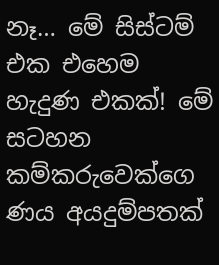නෑ… මේ සිස්ටම් එක එහෙම හැදුණ එකක්! මේ සටහන කම්කරුවෙක්ගෙ ණය අයදුම්පතක්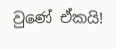වුණේ ඒකයි!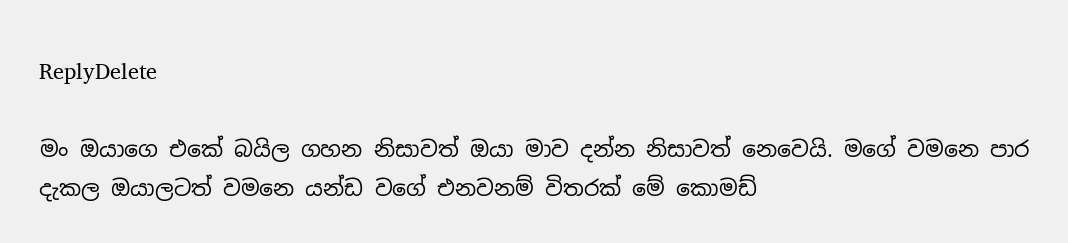ReplyDelete

මං ඔයාගෙ එකේ බයිල ගහන නිසාවත් ඔයා මාව දන්න නිසාවත් නෙවෙයි. මගේ වමනෙ පාර දැකල ඔයාලටත් වමනෙ යන්ඩ වගේ එනවනම් විතරක් මේ කොමඩ්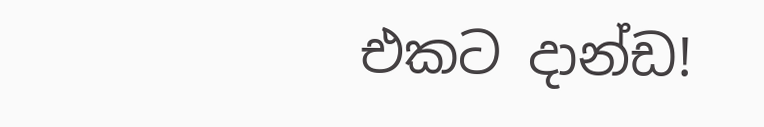එකට දාන්ඩ!